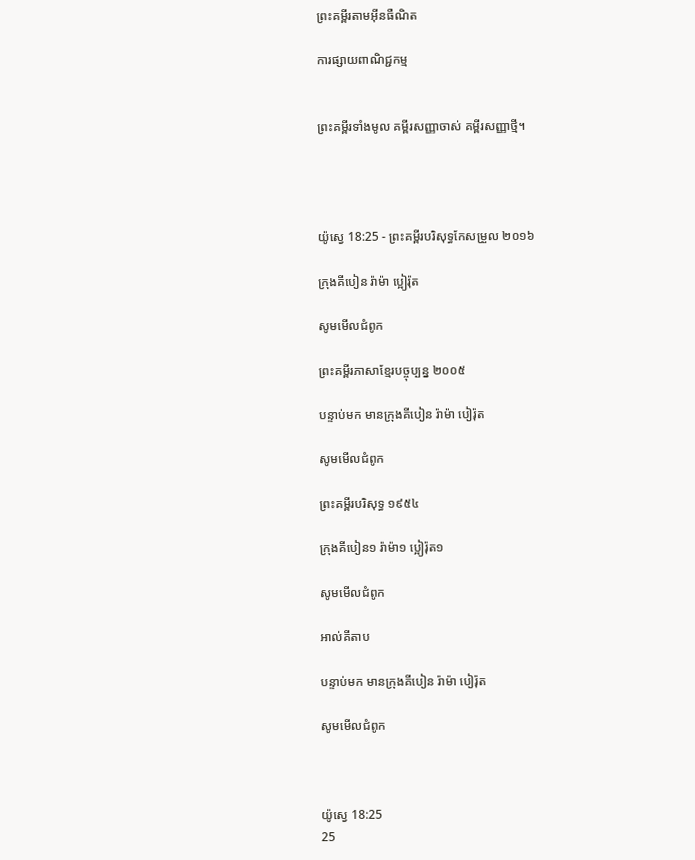ព្រះគម្ពីរតាមអ៊ីនធឺណិត

ការផ្សាយពាណិជ្ជកម្ម


ព្រះគម្ពីរទាំងមូល គម្ពីរសញ្ញាចាស់ គម្ពីរសញ្ញាថ្មី។




យ៉ូស្វេ 18:25 - ព្រះគម្ពីរបរិសុទ្ធកែសម្រួល ២០១៦

ក្រុងគីបៀន រ៉ាម៉ា ប្អៀរ៉ុត

សូមមើលជំពូក

ព្រះគម្ពីរភាសាខ្មែរបច្ចុប្បន្ន ២០០៥

បន្ទាប់មក មានក្រុងគីបៀន រ៉ាម៉ា បៀរ៉ុត

សូមមើលជំពូក

ព្រះគម្ពីរបរិសុទ្ធ ១៩៥៤

ក្រុងគីបៀន១ រ៉ាម៉ា១ ប្អៀរ៉ុត១

សូមមើលជំពូក

អាល់គីតាប

បន្ទាប់មក មានក្រុងគីបៀន រ៉ាម៉ា បៀរ៉ុត

សូមមើលជំពូក



យ៉ូស្វេ 18:25
25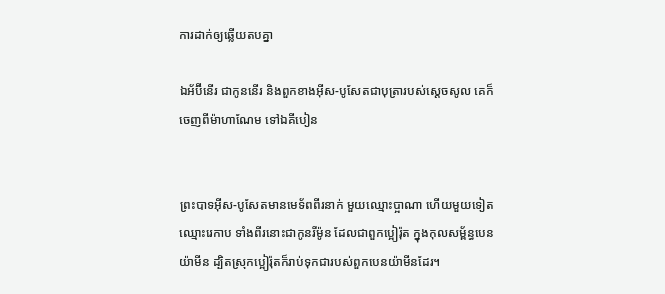ការដាក់ឲ្យឆ្លើយតបគ្នា

ឯអ័ប៊ី‌នើរ ជាកូននើរ និងពួកខាងអ៊ីស-បូសែតជាបុត្រារបស់ស្ដេចសូល គេក៏ចេញពីម៉ា‌ហា‌ណែម ទៅឯគីបៀន


ព្រះបាទអ៊ីស-បូសែតមានមេ‌ទ័ពពីរនាក់ មួយឈ្មោះប្អាណា ហើយមួយទៀតឈ្មោះរេកាប ទាំងពីរនោះជាកូនរីម៉ូន ដែលជាពួកប្អៀរ៉ុត ក្នុងកុល‌សម្ព័ន្ធបេនយ៉ាមីន ដ្បិតស្រុកប្អៀរ៉ុតក៏រាប់ទុកជារបស់ពួកបេនយ៉ាមីនដែរ។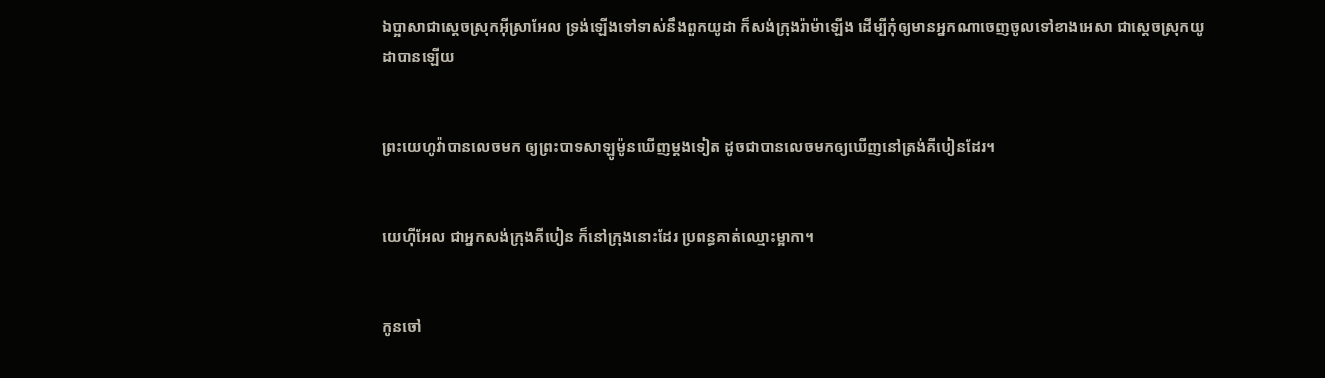ឯប្អាសាជាស្តេចស្រុកអ៊ីស្រា‌អែល ទ្រង់ឡើងទៅទាស់នឹងពួកយូដា ក៏សង់ក្រុងរ៉ាម៉ាឡើង ដើម្បីកុំឲ្យមានអ្នកណាចេញចូលទៅខាងអេសា ជាស្តេចស្រុកយូដាបានឡើយ


ព្រះ‌យេហូវ៉ាបានលេចមក ឲ្យព្រះបាទសាឡូម៉ូនឃើញម្តងទៀត ដូចជាបានលេចមកឲ្យឃើញនៅត្រង់គីបៀនដែរ។


យេហ៊ីអែល ជាអ្នកសង់ក្រុងគីបៀន ក៏នៅក្រុងនោះដែរ ប្រពន្ធគាត់ឈ្មោះម្អាកា។


កូនចៅ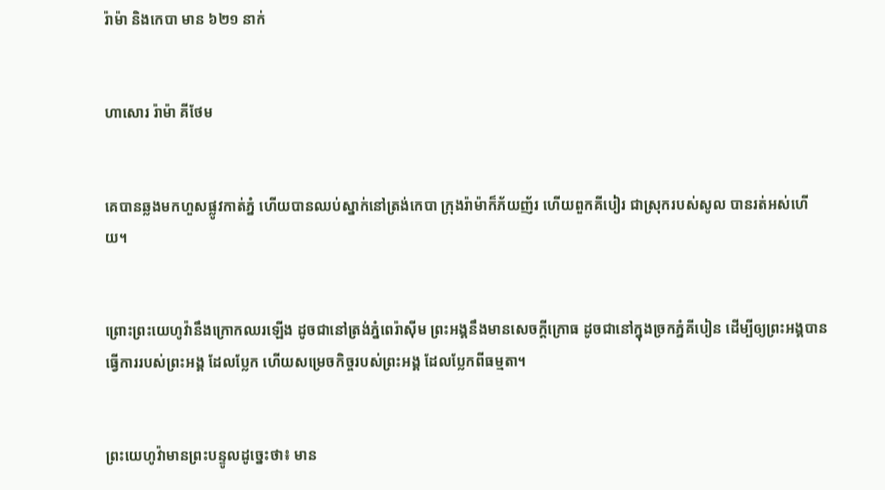រ៉ាម៉ា និងកេបា មាន ៦២១ នាក់


ហាសោរ រ៉ាម៉ា គីថែម


គេបានឆ្លងមកហួសផ្លូវកាត់ភ្នំ ហើយបានឈប់ស្នាក់នៅត្រង់កេបា ក្រុងរ៉ាម៉ាក៏ភ័យ‌ញ័រ ហើយពួកគី‌បៀរ ជាស្រុករបស់សូល បានរត់អស់ហើយ។


ព្រោះព្រះ‌យេហូវ៉ានឹងក្រោកឈរឡើង ដូចជានៅត្រង់ភ្នំពេរ៉ា‌ស៊ីម ព្រះ‌អង្គនឹងមានសេចក្ដីក្រោធ ដូចជានៅក្នុងច្រកភ្នំគីបៀន ដើម្បីឲ្យព្រះ‌អង្គបានធ្វើការរបស់ព្រះ‌អង្គ ដែលប្លែក ហើយសម្រេចកិច្ចរបស់ព្រះ‌អង្គ ដែលប្លែកពីធម្មតា។


ព្រះ‌យេហូវ៉ាមានព្រះ‌បន្ទូលដូច្នេះថា៖ មាន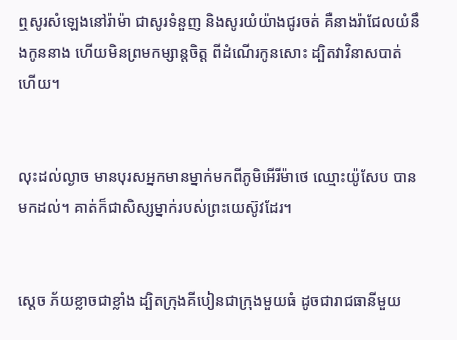ឮសូរសំឡេងនៅរ៉ាម៉ា ជាសូរទំនួញ និងសូរយំយ៉ាងជូរ‌ចត់ គឺនាងរ៉ាជែលយំនឹងកូននាង ហើយមិនព្រមកម្សាន្តចិត្ត ពីដំណើរកូនសោះ ដ្បិតវាវិនាសបាត់ហើយ។


លុះដល់ល្ងាច មានបុរសអ្នកមានម្នាក់មកពីភូមិអើរីម៉ាថេ ឈ្មោះយ៉ូសែប បានមកដល់។ គាត់ក៏ជាសិស្សម្នាក់របស់ព្រះ‌យេស៊ូវដែរ។


ស្ដេច ភ័យខ្លាចជាខ្លាំង ដ្បិតក្រុងគីបៀនជាក្រុងមួយធំ ដូចជារាជធានីមួយ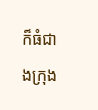ក៏ធំជាងក្រុង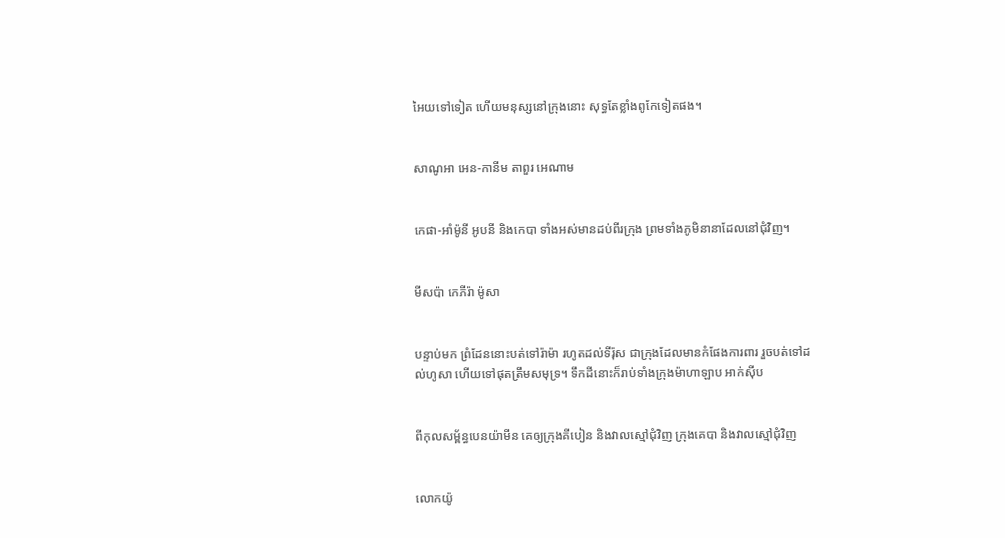អៃយទៅទៀត ហើយមនុស្សនៅក្រុងនោះ សុទ្ធតែខ្លាំងពូកែទៀតផង។


សាណូអា អេន-កានីម តាពួរ អេណាម


កេផា-អាំម៉ូនី អូបនី និងកេបា ទាំងអស់មានដប់ពីរក្រុង ព្រមទាំងភូមិនានាដែលនៅជុំវិញ។


មីស‌ប៉ា កេភីរ៉ា ម៉ូសា


បន្ទាប់មក ព្រំដែននោះបត់ទៅរ៉ាម៉ា រហូតដល់ទីរ៉ុស ជាក្រុងដែលមានកំផែងការពារ រួចបត់ទៅដល់ហូសា ហើយទៅផុតត្រឹមសមុទ្រ។ ទឹកដីនោះក៏រាប់ទាំងក្រុងម៉ាហាឡាប អាក់ស៊ីប


ពីកុល‌សម្ព័ន្ធបេនយ៉ាមីន គេឲ្យក្រុងគីបៀន និងវាលស្មៅជុំ‌វិញ ក្រុងគេបា និងវាលស្មៅជុំ‌វិញ


លោកយ៉ូ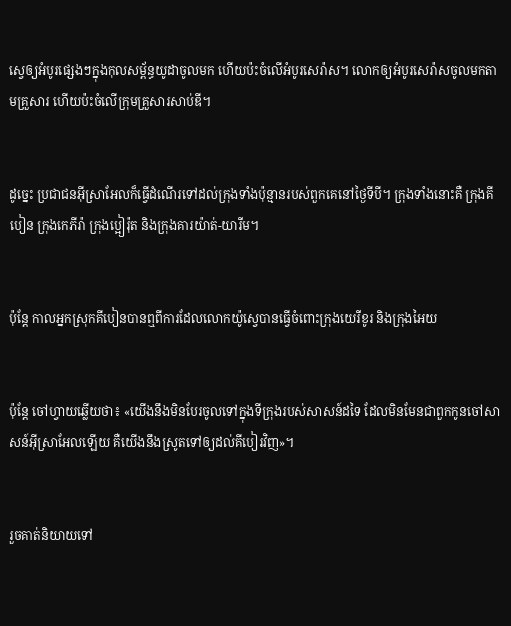ស្វេឲ្យអំបូរផ្សេងៗក្នុងកុល‌សម្ព័ន្ធយូដាចូលមក ហើយប៉ះចំលើអំបូរសេរ៉ាស។ លោកឲ្យអំបូរសេរ៉ាសចូលមកតាមគ្រួសារ ហើយប៉ះចំលើក្រុមគ្រួសារសាប់ឌី។


ដូច្នេះ ប្រជា‌ជនអ៊ីស្រា‌អែលក៏ធ្វើដំណើរទៅដល់ក្រុងទាំងប៉ុន្មានរបស់ពួកគេនៅថ្ងៃទីបី។ ក្រុងទាំងនោះគឺ ក្រុងគីបៀន ក្រុងកេភីរ៉ា ក្រុងប្អៀរ៉ុត និងក្រុងគារយ៉ាត់-យារីម។


ប៉ុន្ដែ កាលអ្នកស្រុកគីបៀនបានឮពីការដែលលោកយ៉ូស្វេបានធ្វើចំពោះក្រុងយេរីខូរ និងក្រុងអៃយ


ប៉ុន្ដែ ចៅ‌ហ្វាយឆ្លើយថា៖ «យើងនឹងមិនបែរចូលទៅក្នុងទីក្រុងរបស់សាសន៍ដទៃ ដែលមិនមែនជាពួកកូនចៅសាសន៍អ៊ីស្រា‌អែលឡើយ គឺយើងនឹងស្រូតទៅឲ្យដល់គី‌បៀរវិញ»។


រួចគាត់និយាយទៅ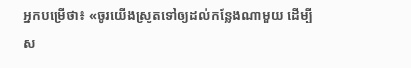អ្នកបម្រើថា៖ «ចូរយើងស្រូតទៅឲ្យដល់កន្លែងណាមួយ ដើម្បីស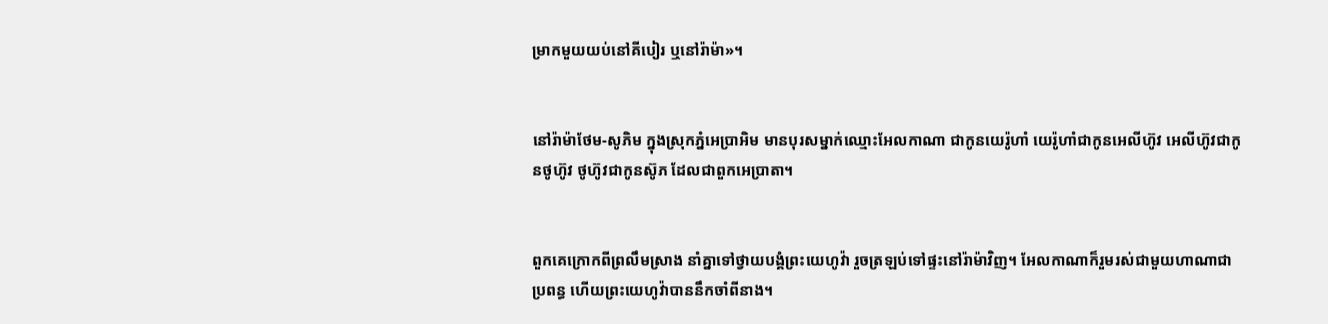ម្រាកមួយយប់នៅគី‌បៀរ ឬនៅរ៉ាម៉ា»។


នៅរ៉ាម៉ាថែម-សូភិម ក្នុងស្រុកភ្នំអេប្រាអិម មានបុរសម្នាក់ឈ្មោះអែល‌កា‌ណា ជាកូនយេរ៉ូ‌ហាំ យេរ៉ូ‌ហាំជាកូនអេលី‌ហ៊ូវ អេលី‌ហ៊ូវជាកូនថូហ៊ូវ ថូហ៊ូវជាកូនស៊ូភ ដែលជាពួកអេ‌ប្រា‌តា។


ពួកគេក្រោកពីព្រលឹមស្រាង នាំគ្នាទៅថ្វាយ‌បង្គំព្រះ‌យេហូវ៉ា រួចត្រឡប់ទៅផ្ទះនៅរ៉ាម៉ាវិញ។ អែល‌កា‌ណាក៏រួមរស់ជា‌មួយហា‌ណាជាប្រពន្ធ ហើយព្រះ‌យេហូវ៉ាបាននឹកចាំពីនាង។